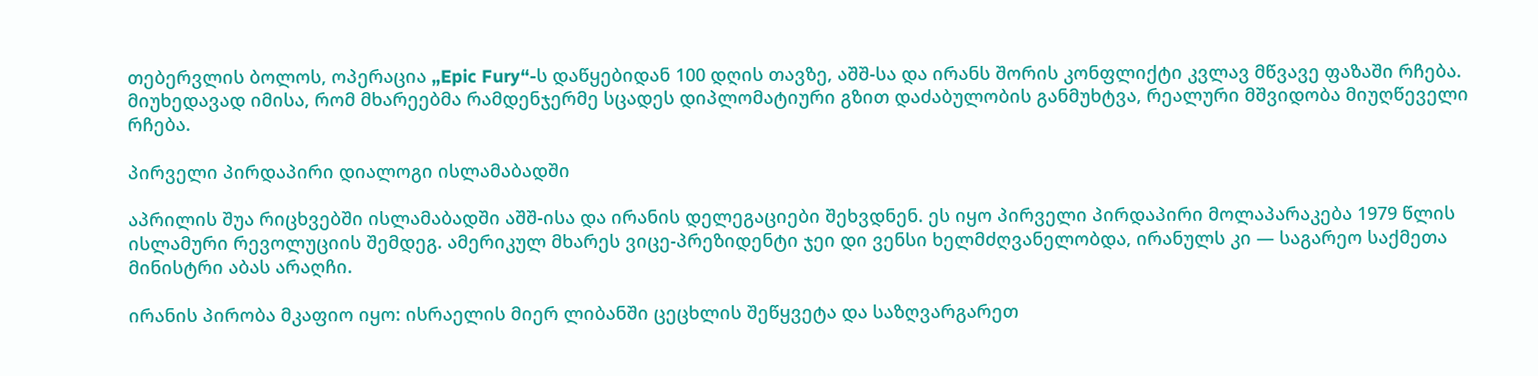თებერვლის ბოლოს, ოპერაცია „Epic Fury“-ს დაწყებიდან 100 დღის თავზე, აშშ-სა და ირანს შორის კონფლიქტი კვლავ მწვავე ფაზაში რჩება. მიუხედავად იმისა, რომ მხარეებმა რამდენჯერმე სცადეს დიპლომატიური გზით დაძაბულობის განმუხტვა, რეალური მშვიდობა მიუღწეველი რჩება.

პირველი პირდაპირი დიალოგი ისლამაბადში

აპრილის შუა რიცხვებში ისლამაბადში აშშ-ისა და ირანის დელეგაციები შეხვდნენ. ეს იყო პირველი პირდაპირი მოლაპარაკება 1979 წლის ისლამური რევოლუციის შემდეგ. ამერიკულ მხარეს ვიცე-პრეზიდენტი ჯეი დი ვენსი ხელმძღვანელობდა, ირანულს კი — საგარეო საქმეთა მინისტრი აბას არაღჩი.

ირანის პირობა მკაფიო იყო: ისრაელის მიერ ლიბანში ცეცხლის შეწყვეტა და საზღვარგარეთ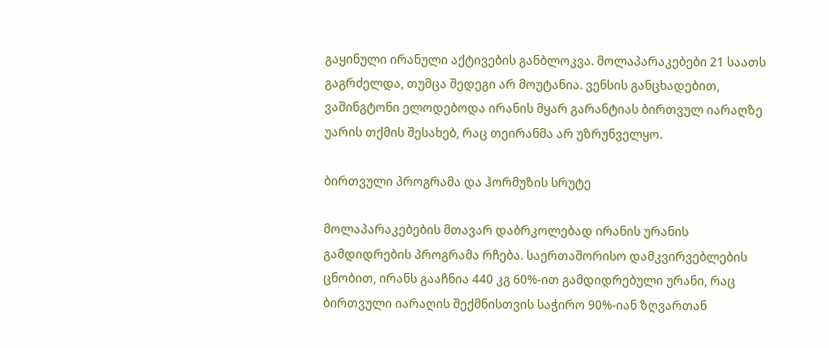გაყინული ირანული აქტივების განბლოკვა. მოლაპარაკებები 21 საათს გაგრძელდა, თუმცა შედეგი არ მოუტანია. ვენსის განცხადებით, ვაშინგტონი ელოდებოდა ირანის მყარ გარანტიას ბირთვულ იარაღზე უარის თქმის შესახებ, რაც თეირანმა არ უზრუნველყო.

ბირთვული პროგრამა და ჰორმუზის სრუტე

მოლაპარაკებების მთავარ დაბრკოლებად ირანის ურანის გამდიდრების პროგრამა რჩება. საერთაშორისო დამკვირვებლების ცნობით, ირანს გააჩნია 440 კგ 60%-ით გამდიდრებული ურანი, რაც ბირთვული იარაღის შექმნისთვის საჭირო 90%-იან ზღვართან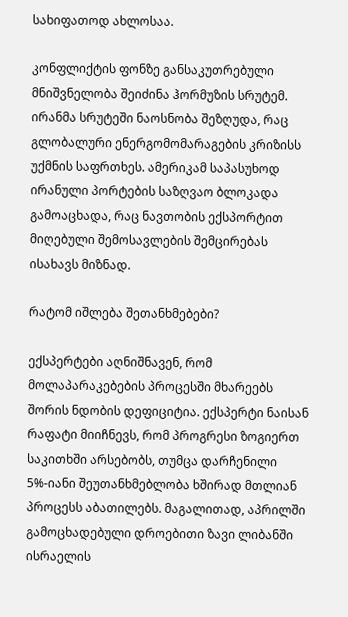სახიფათოდ ახლოსაა.

კონფლიქტის ფონზე განსაკუთრებული მნიშვნელობა შეიძინა ჰორმუზის სრუტემ. ირანმა სრუტეში ნაოსნობა შეზღუდა, რაც გლობალური ენერგომომარაგების კრიზისს უქმნის საფრთხეს. ამერიკამ საპასუხოდ ირანული პორტების საზღვაო ბლოკადა გამოაცხადა, რაც ნავთობის ექსპორტით მიღებული შემოსავლების შემცირებას ისახავს მიზნად.

რატომ იშლება შეთანხმებები?

ექსპერტები აღნიშნავენ, რომ მოლაპარაკებების პროცესში მხარეებს შორის ნდობის დეფიციტია. ექსპერტი ნაისან რაფატი მიიჩნევს, რომ პროგრესი ზოგიერთ საკითხში არსებობს, თუმცა დარჩენილი 5%-იანი შეუთანხმებლობა ხშირად მთლიან პროცესს აბათილებს. მაგალითად, აპრილში გამოცხადებული დროებითი ზავი ლიბანში ისრაელის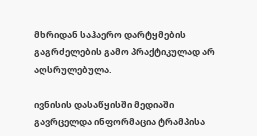მხრიდან საჰაერო დარტყმების გაგრძელების გამო პრაქტიკულად არ აღსრულებულა.

ივნისის დასაწყისში მედიაში გავრცელდა ინფორმაცია ტრამპისა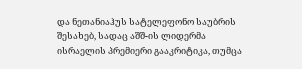და ნეთანიაჰუს სატელეფონო საუბრის შესახებ, სადაც აშშ-ის ლიდერმა ისრაელის პრემიერი გააკრიტიკა, თუმცა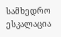სამხედრო ესკალაცია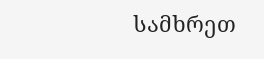სამხრეთ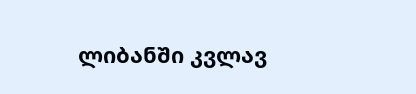ლიბანში კვლავ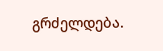გრძელდება.